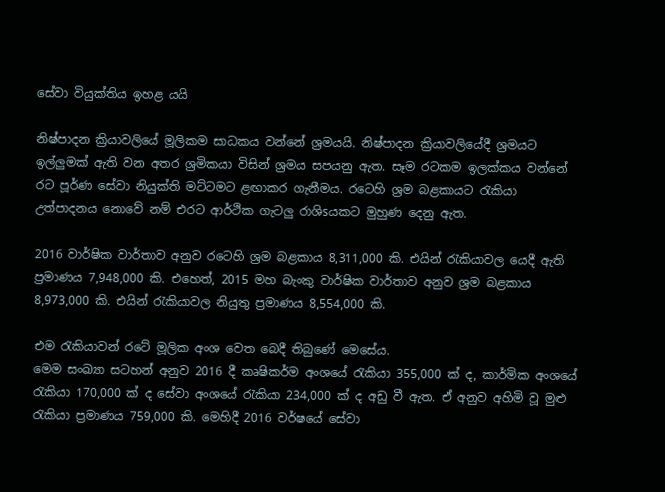සේවා වියුක්‌තිය ඉහළ යයි

නිෂ්පාදන ක්‍රියාවලියේ මූලිකම සාධකය වන්නේ ශ්‍රමයයි. නිෂ්පාදන ක්‍රියාවලියේදී ශ්‍රමයට ඉල්ලුමක්‌ ඇති වන අතර ශ්‍රමිකයා විසින් ශ්‍රමය සපයනු ඇත. සෑම රටකම ඉලක්‌කය වන්නේ රට පූර්ණ සේවා නියුක්‌ති මට්‌ටමට ළඟාකර ගැනීමය. රටෙහි ශ්‍රම බළකායට රැකියා උත්පාදනය නොවේ නම් එරට ආර්ථික ගැටලු රාශිsයකට මුහුණ දෙනු ඇත.

2016 වාර්ෂික වාර්තාව අනුව රටෙහි ශ්‍රම බළකාය 8,311,000 කි. එයින් රැකියාවල යෙදී ඇති ප්‍රමාණය 7,948,000 කි. එහෙත්, 2015 මහ බැංකු වාර්ෂික වාර්තාව අනුව ශ්‍රම බළකාය 8,973,000 කි. එයින් රැකියාවල නියුතු ප්‍රමාණය 8,554,000 කි.

එම රැකියාවන් රටේ මූලික අංශ වෙත බෙදී තිබුණේ මෙසේය.
මෙම සංඛ්‍යා සටහන් අනුව 2016 දී කෘෂිකර්ම අංශයේ රැකියා 355,000 ක්‌ ද, කාර්මික අංශයේ රැකියා 170,000 ක්‌ ද සේවා අංශයේ රැකියා 234,000 ක්‌ ද අඩු වී ඇත. ඒ අනුව අහිමි වූ මුළු රැකියා ප්‍රමාණය 759,000 කි. මෙහිදී 2016 වර්ෂයේ සේවා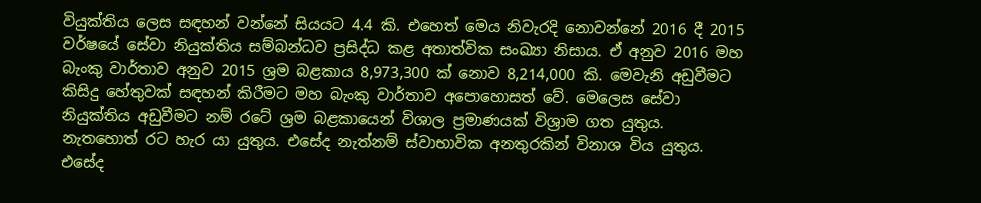වියුක්‌තිය ලෙස සඳහන් වන්නේ සියයට 4.4 කි. එහෙත් මෙය නිවැරදි නොවන්නේ 2016 දී 2015 වර්ෂයේ සේවා නියුක්‌තිය සම්බන්ධව ප්‍රසිද්ධ කළ අතාත්වික සංඛ්‍යා නිසාය. ඒ අනුව 2016 මහ බැංකු වාර්තාව අනුව 2015 ශ්‍රම බළකාය 8,973,300 ක්‌ නොව 8,214,000 කි. මෙවැනි අඩුවීමට කිසිදු හේතුවක්‌ සඳහන් කිරීමට මහ බැංකු වාර්තාව අපොහොසත් වේ. මෙලෙස සේවා නියුක්‌තිය අඩුවීමට නම් රටේ ශ්‍රම බළකායෙන් විශාල ප්‍රමාණයක්‌ විශ්‍රාම ගත යුතුය. නැතහොත් රට හැර යා යුතුය. එසේද නැත්නම් ස්‌වාභාවික අනතුරකින් විනාශ විය යුතුය. එසේද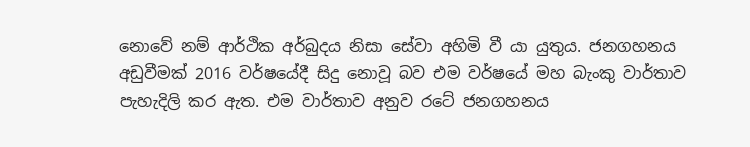නොවේ නම් ආර්ථික අර්බුදය නිසා සේවා අහිමි වී යා යුතුය. ජනගහනය අඩුවීමක්‌ 2016 වර්ෂයේදී සිදු නොවූ බව එම වර්ෂයේ මහ බැංකු වාර්තාව පැහැදිලි කර ඇත. එම වාර්තාව අනුව රටේ ජනගහනය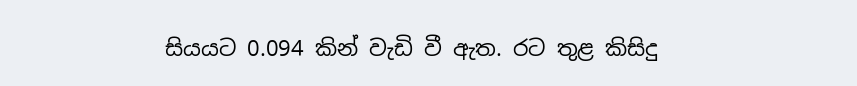සියයට 0.094 කින් වැඩි වී ඇත. රට තුළ කිසිදු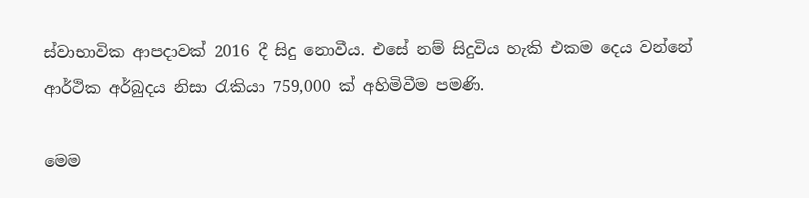ස්‌වාභාවික ආපදාවක්‌ 2016 දී සිදු නොවීය. එසේ නම් සිදුවිය හැකි එකම දෙය වන්නේ ආර්ථික අර්බුදය නිසා රැකියා 759,000 ක්‌ අහිමිවීම පමණි.

මෙම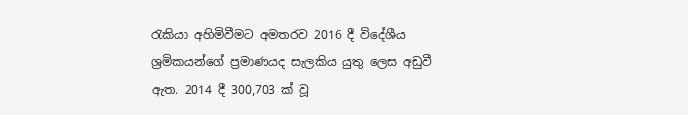රැකියා අහිමිවීමට අමතරව 2016 දී විදේශීය ශ්‍රමිකයන්ගේ ප්‍රමාණයද සැලකිය යුතු ලෙස අඩුවී ඇත. 2014 දී 300,703 ක්‌ වූ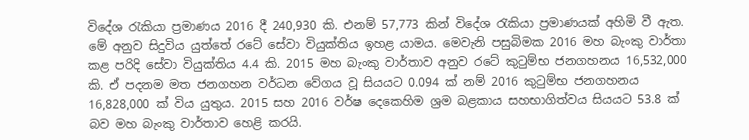විදේශ රැකියා ප්‍රමාණය 2016 දී 240,930 කි. එනම් 57,773 කින් විදේශ රැකියා ප්‍රමාණයක්‌ අහිමි වී ඇත. මේ අනුව සිදුවිය යුත්තේ රටේ සේවා වියුක්‌තිය ඉහළ යාමය. මෙවැනි පසුබිමක 2016 මහ බැංකු වාර්තා කළ පරිදි සේවා වියුක්‌තිය 4.4 කි. 2015 මහ බැංකු වාර්තාව අනුව රටේ කුටුම්භ ජනගහනය 16,532,000 කි. ඒ පදනම මත ජනගහන වර්ධන වේගය වූ සියයට 0.094 ක්‌ නම් 2016 කුටුම්භ ජනගහනය 16,828,000 ක්‌ විය යුතුය. 2015 සහ 2016 වර්ෂ දෙකෙහිම ශ්‍රම බළකාය සහභාගිත්වය සියයට 53.8 ක්‌ බව මහ බැංකු වාර්තාව හෙළි කරයි.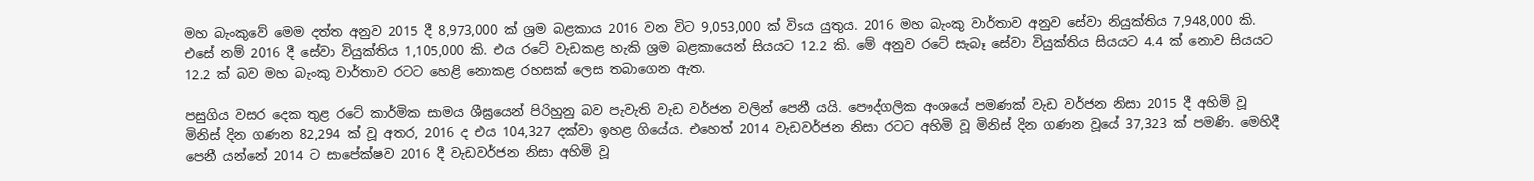මහ බැංකුවේ මෙම දත්ත අනුව 2015 දී 8,973,000 ක්‌ ශ්‍රම බළකාය 2016 වන විට 9,053,000 ක්‌ විsය යුතුය. 2016 මහ බැංකු වාර්තාව අනුව සේවා නියුක්‌තිය 7,948,000 කි. එසේ නම් 2016 දී සේවා වියුක්‌තිය 1,105,000 කි. එය රටේ වැඩකළ හැකි ශ්‍රම බළකායෙන් සියයට 12.2 කි. මේ අනුව රටේ සැබෑ සේවා වියුක්‌තිය සියයට 4.4 ක්‌ නොව සියයට 12.2 ක්‌ බව මහ බැංකු වාර්තාව රටට හෙළි නොකළ රහසක්‌ ලෙස තබාගෙන ඇත.

පසුගිය වසර දෙක තුළ රටේ කාර්මික සාමය ශීඝ්‍රයෙන් පිරිහුනු බව පැවැති වැඩ වර්ජන වලින් පෙනී යයි. පෞද්ගලික අංශයේ පමණක්‌ වැඩ වර්ජන නිසා 2015 දී අහිමි වූ මිනිස්‌ දින ගණන 82,294 ක්‌ වූ අතර, 2016 ද එය 104,327 දක්‌වා ඉහළ ගියේය. එහෙත් 2014 වැඩවර්ජන නිසා රටට අහිමි වූ මිනිස්‌ දින ගණන වූයේ 37,323 ක්‌ පමණි. මෙහිදී පෙනී යන්නේ 2014 ට සාපේක්‌ෂව 2016 දී වැඩවර්ජන නිසා අහිමි වූ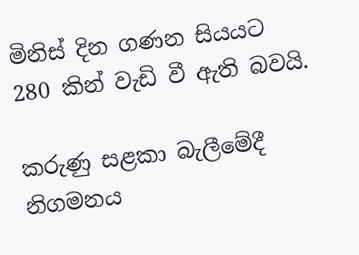මිනිස්‌ දින ගණන සියයට 280 කින් වැඩි වී ඇති බවයි.

කරුණු සළකා බැලීමේදී නිගමනය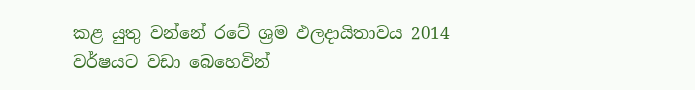කළ යුතු වන්නේ රටේ ශ්‍රම ඵලදායිතාවය 2014 වර්ෂයට වඩා බෙහෙවින්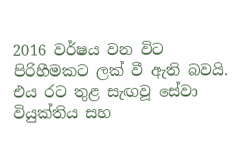2016 වර්ෂය වන විට පිරිහීමකට ලක්‌ වී ඇති බවයි. එය රට තුළ සැඟවූ සේවා වියුක්‌තිය සහ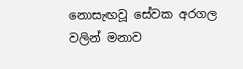නොසැඟවූ සේවක අරගල වලින් මනාව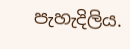පැහැදිලිය.